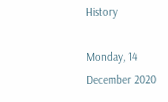History

Monday, 14 December 2020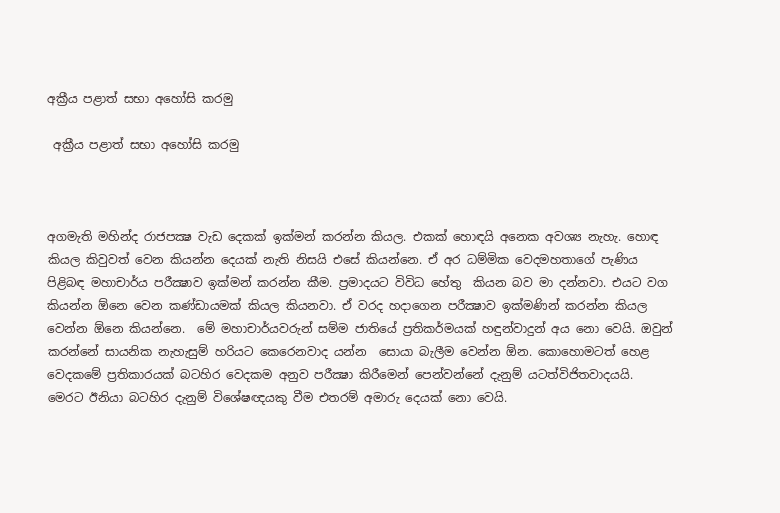අක්‍රීය පළාත් සභා අහෝසි කරමු

 අක්‍රීය පළාත් සභා අහෝසි කරමු



අගමැති මහින්ද රාජපක්‍ෂ වැඩ දෙකක් ඉක්මන් කරන්න කියල. එකක් හොඳයි අනෙක අවශ්‍ය නැහැ. හොඳ කියල කිවුවත් වෙන කියන්න දෙයක් නැති නිසයි එසේ කියන්නෙ. ඒ අර ධම්මික වෙදමහතාගේ පැණිය පිළිබඳ මහාචාර්ය පරීක්‍ෂාව ඉක්මන් කරන්න කීම. ප්‍රමාදයට විවිධ හේතු  කියන බව මා දන්නවා. එයට වග කියන්න ඕනෙ වෙන කණ්ඩායමක් කියල කියනවා. ඒ වරද හදාගෙන පරීක්‍ෂාව ඉක්මණින් කරන්න කියල වෙන්න ඕනෙ කියන්නෙ.  මේ මහාචාර්යවරුන් සම්ම ජාතියේ ප්‍රතිකර්මයක් හඳුන්වාදුන් අය නො වෙයි. ඔවුන් කරන්නේ සායනික නැහැසුම් හරියට කෙරෙනවාද යන්න  සොයා බැලීම වෙන්න ඕන. කොහොමටත් හෙළ වෙදකමේ ප්‍රතිකාරයක් බටහිර වෙදකම අනුව පරීක්‍ෂා කිරීමෙන් පෙන්වන්නේ දැනුම් යටත්විජිතවාදයයි. මෙරට ඊනියා බටහිර දැනුම් විශේෂඥයකු වීම එතරම් අමාරු දෙයක් නො වෙයි.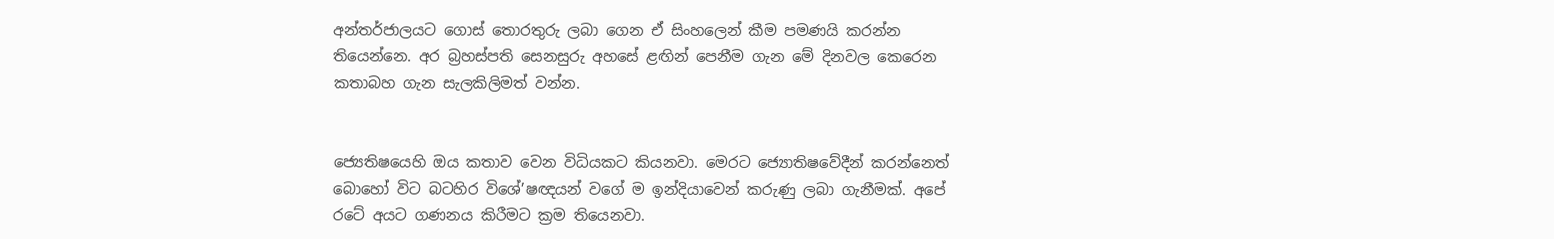අන්තර්ජාලයට ගොස් තොරතුරු ලබා ගෙන ඒ සිංහලෙන් කීම පමණයි කරන්න තියෙන්නෙ. අර බ්‍රහස්පති සෙනසුරු අහසේ ළඟින් පෙනීම ගැන මේ දිනවල කෙරෙන කතාබහ ගැන සැලකිලිමත් වන්න.


ජ්‍යෙතිෂයෙහි ඔය කතාව වෙන විධියකට කියනවා. මෙරට ජ්‍යොතිෂවේදීන් කරන්නෙත් බොහෝ විට බටහිර විශේ’ෂඥයන් වගේ ම ඉන්දියාවෙන් කරුණු ලබා ගැනීමක්. අපේ රටේ අයට ගණනය කිරීමට ක්‍රම තියෙනවා.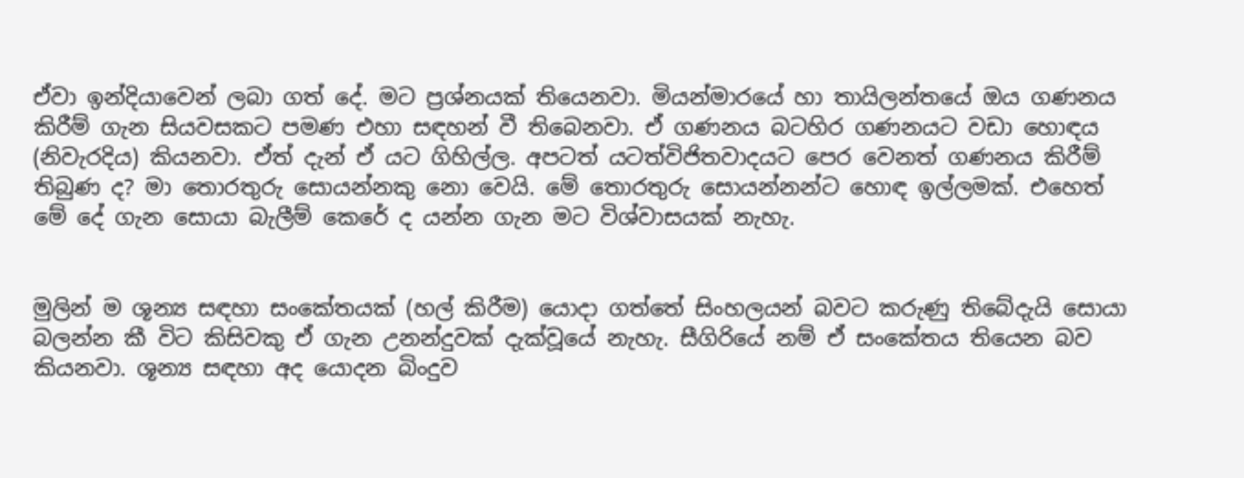ඒවා ඉන්දියාවෙන් ලබා ගත් දේ. මට ප්‍රශ්නයක් තියෙනවා. මියන්මාරයේ හා තායිලන්තයේ ඔය ගණනය කිරීම් ගැන සියවසකට පමණ එහා සඳහන් වී තිබෙනවා. ඒ ගණනය බටහිර ගණනයට වඩා හොඳය (නිවැරදිය) කියනවා. ඒත් දැන් ඒ යට ගිහිල්ල. අපටත් යටත්විජිතවාදයට පෙර වෙනත් ගණනය කිරීම් තිබුණ ද? මා තොරතුරු සොයන්නකු නො වෙයි. මේ තොරතුරු සොයන්නන්ට හොඳ ඉල්ලමක්. එහෙත් මේ දේ ගැන සොයා බැලීම් කෙරේ ද යන්න ගැන මට විශ්වාසයක් නැහැ.


මුලින් ම ශූන්‍ය සඳහා සංකේතයක් (හල් කිරීම) යොදා ගත්තේ සිංහලයන් බවට කරුණු තිබේදැයි සොයා බලන්න කී විට කිසිවකු ඒ ගැන උනන්දුවක් දැක්වූයේ නැහැ. සීගිරියේ නම් ඒ සංකේතය තියෙන බව කියනවා. ශූන්‍ය සඳහා අද යොදන බිංදුව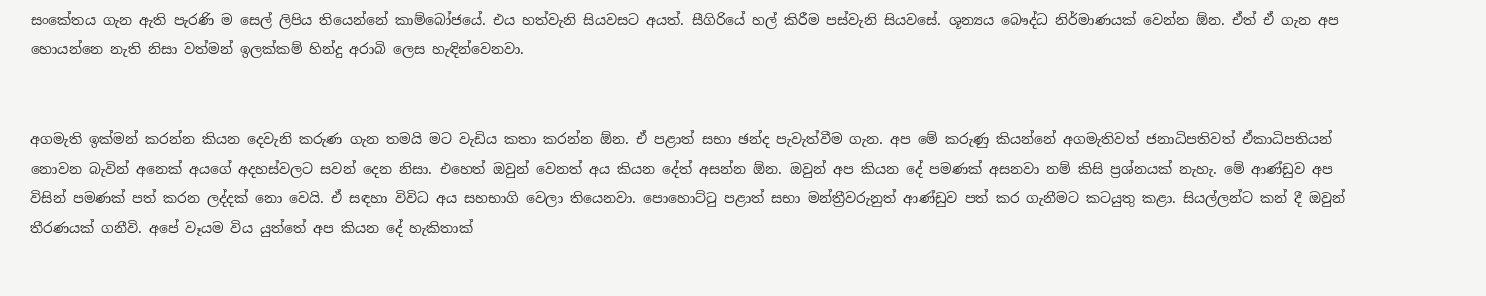සංකේතය ගැන ඇති පැරණි ම සෙල් ලිපිය තියෙන්නේ කාම්බෝජයේ. එය හත්වැනි සියවසට අයත්. සීගිරියේ හල් කිරීම පස්වැනි සියවසේ. ශූන්‍යය බෞද්ධ නිර්මාණයක් වෙන්න ඕන. ඒත් ඒ ගැන අප හොයන්නෙ නැති නිසා වත්මන් ඉලක්කම් හින්දු අරාබි ලෙස හැඳින්වෙනවා.


අගමැති ඉක්මන් කරන්න කියන දෙවැනි කරුණ ගැන තමයි මට වැඩිය කතා කරන්න ඕන. ඒ පළාත් සභා ඡන්ද පැවැත්වීම ගැන. අප මේ කරුණු කියන්නේ අගමැතිවත් ජනාධිපතිවත් ඒකාධිපතියන් නොවන බැවින් අනෙක් අයගේ අදහස්වලට සවන් දෙන නිසා. එහෙත් ඔවුන් වෙනත් අය කියන දේත් අසන්න ඕන. ඔවුන් අප කියන දේ පමණක් අසනවා නම් කිසි ප්‍රශ්නයක් නැහැ. මේ ආණ්ඩුව අප විසින් පමණක් පත් කරන ලද්දක් නො වෙයි. ඒ සඳහා විවිධ අය සහභාගි වෙලා තියෙනවා. පොහොට්ටු පළාත් සභා මන්ත්‍රීවරුනුත් ආණ්ඩුව පත් කර ගැනීමට කටයුතු කළා. සියල්ලන්ට කන් දී ඔවුන් තීරණයක් ගනීවි. අපේ වෑයම විය යුත්තේ අප කියන දේ හැකිතාක්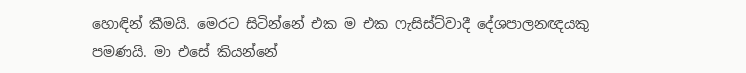හොඳින් කීමයි. මෙරට සිටින්නේ එක ම එක ෆැසිස්ට්වාදී දේශපාලනඥයකු පමණයි. මා එසේ කියන්නේ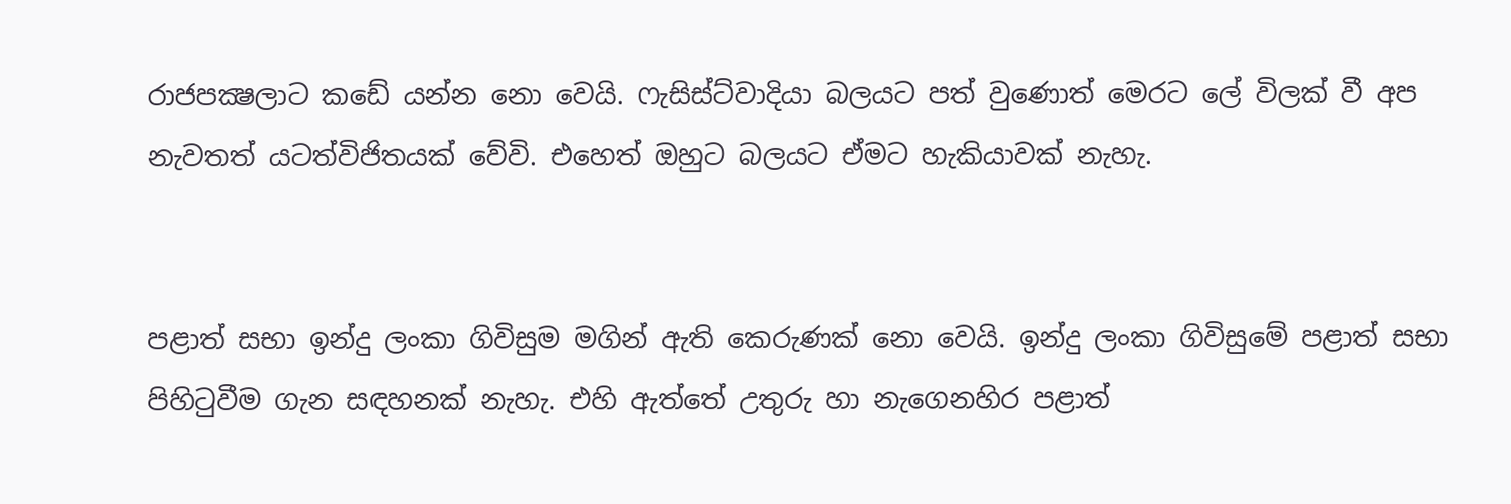රාජපක්‍ෂලාට කඩේ යන්න නො වෙයි. ෆැසිස්ට්වාදියා බලයට පත් වුණොත් මෙරට ලේ විලක් වී අප නැවතත් යටත්විජිතයක් වේවි. එහෙත් ඔහුට බලයට ඒමට හැකියාවක් නැහැ.


පළාත් සභා ඉන්දු ලංකා ගිවිසුම මගින් ඇති කෙරුණක් නො වෙයි. ඉන්දු ලංකා ගිවිසුමේ පළාත් සභා පිහිටුවීම ගැන සඳහනක් නැහැ. එහි ඇත්තේ උතුරු හා නැගෙනහිර පළාත්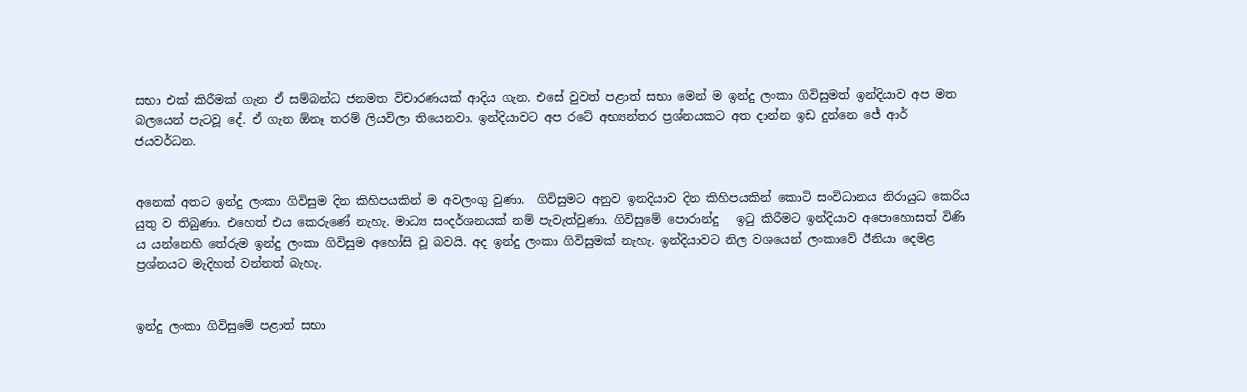සභා එක් කිරීමක් ගැන ඒ සම්බන්ධ ජනමත විචාරණයක් ආදිය ගැන. එසේ වුවත් පළාත් සභා මෙන් ම ඉන්දු ලංකා ගිවිසුමත් ඉන්දියාව අප මත බලයෙන් පැටවූ දේ. ඒ ගැන ඕනෑ තරම් ලියවිලා තියෙනවා. ඉන්දියාවට අප රටේ අභ්‍යන්තර ප්‍රශ්නයකට අත දාන්න ඉඩ දුන්නෙ ජේ ආර් ජයවර්ධන.


අනෙක් අතට ඉන්දු ලංකා ගිවිසුම දින කිහිපයකින් ම අවලංගු වුණා.  ගිවිසුමට අනුව ඉනදියාව දින කිහිපයකින් කොටි සංවිධානය නිරායුධ කෙරිය යුතු ව තිබුණා. එහෙත් එය කෙරුණේ නැහැ. මාධ්‍ය සංදර්ශනයක් නම් පැවැත්වුණා. ගිවිසුමේ පොරාන්දු   ඉටු කිරීමට ඉන්දියාව අපොහොසත් විණි ය යන්නෙහි තේරුම ඉන්දු ලංකා ගිවිසුම අහෝසි වූ බවයි. අද ඉන්දු ලංකා ගිවිසුමක් නැහැ. ඉන්දියාවට නිල වශයෙන් ලංකාවේ ඊනියා දෙමළ ප්‍රශ්නයට මැදිහත් වන්නත් බැහැ.


ඉන්දු ලංකා ගිවිසුමේ පළාත් සභා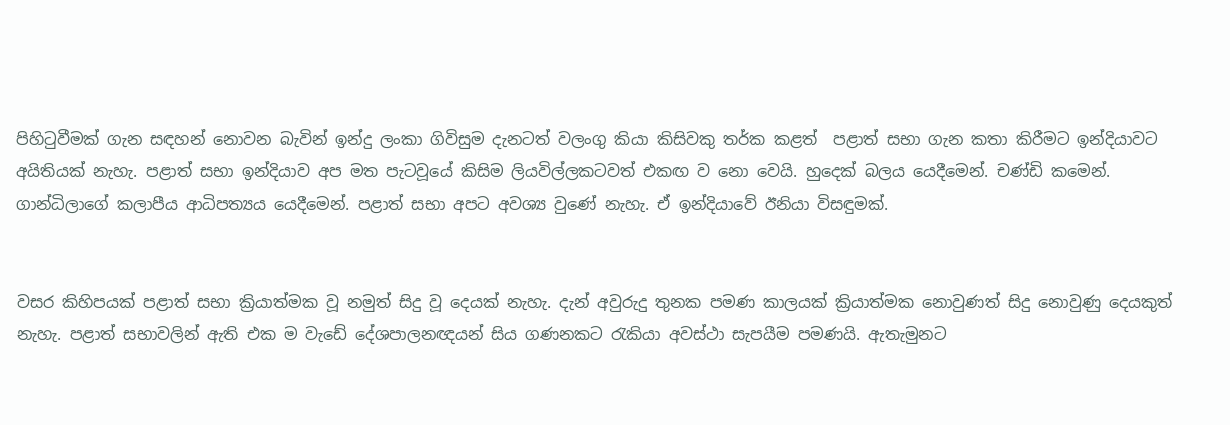පිහිටුවීමක් ගැන සඳහන් නොවන බැවින් ඉන්දු ලංකා ගිවිසුම දැනටත් වලංගු කියා කිසිවකු තර්ක කළත්  පළාත් සභා ගැන කතා කිරීමට ඉන්දියාවට අයිතියක් නැහැ. පළාත් සභා ඉන්දියාව අප මත පැටවූයේ කිසිම ලියවිල්ලකටවත් එකඟ ව නො වෙයි. හුදෙක් බලය යෙදීමෙන්. චණ්ඩි කමෙන්. ගාන්ධිලාගේ කලාපීය ආධිපත්‍යය යෙදීමෙන්. පළාත් සභා අපට අවශ්‍ය වුණේ නැහැ. ඒ ඉන්දියාවේ ඊනියා විසඳුමක්.


වසර කිහිපයක් පළාත් සභා ක්‍රියාත්මක වූ නමුත් සිදු වූ දෙයක් නැහැ. දැන් අවුරුදු තුනක පමණ කාලයක් ක්‍රියාත්මක නොවුණත් සිදු නොවුණු දෙයකුත් නැහැ. පළාත් සභාවලින් ඇති එක ම වැඩේ දේශපාලනඥයන් සිය ගණනකට රැකියා අවස්ථා සැපයීම පමණයි. ඇතැමුනට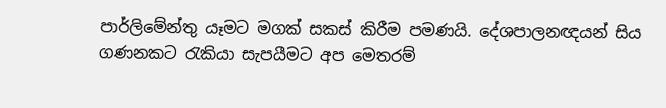පාර්ලිමේන්තු යෑමට මගක් සකස් කිරීම පමණයි. දේශපාලනඥයන් සිය ගණනකට රැකියා සැපයීමට අප මෙතරම්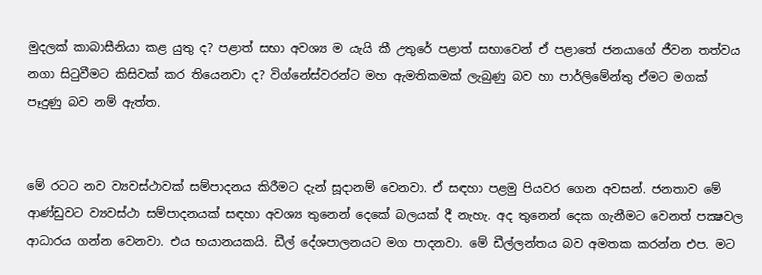මුදලක් කාබාසීනියා කළ යුතු ද? පළාත් සභා අවශ්‍ය ම යැයි කී උතුරේ පළාත් සභාවෙන් ඒ පළාතේ ජනයාගේ ජීවන තත්වය නගා සිටුවීමට කිසිවක් කර තියෙනවා ද? විග්නේස්වරන්ට මහ ඇමතිකමක් ලැබුණු බව හා පාර්ලිමේන්තු ඒමට මගක් පෑදුණු බව නම් ඇත්ත.


මේ රටට නව ව්‍යවස්ථාවක් සම්පාදනය කිරීමට දැන් සූදානම් වෙනවා. ඒ සඳහා පළමු පියවර ගෙන අවසන්. ජනතාව මේ ආණ්ඩුවට ව්‍යවස්ථා සම්පාදනයක් සඳහා අවශ්‍ය තුනෙන් දෙකේ බලයක් දී නැහැ. අද තුනෙන් දෙක ගැනීමට වෙනත් පක්‍ෂවල ආධාරය ගන්න වෙනවා. එය භයානයකයි. ඩීල් දේශපාලනයට මග පාදනවා. මේ ඩීල්ලන්තය බව අමතක කරන්න එප. මට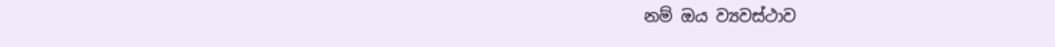නම් ඔය ව්‍යවස්ථාව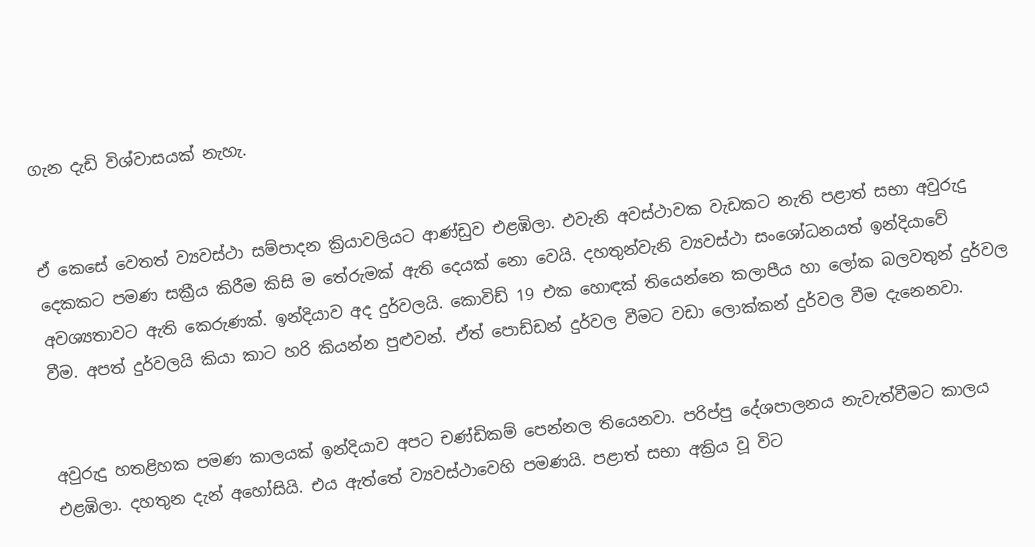ගැන දැඩි විශ්වාසයක් නැහැ.


ඒ කෙසේ වෙතත් ව්‍යවස්ථා සම්පාදන ක්‍රියාවලියට ආණ්ඩුව එළඹිලා. එවැනි අවස්ථාවක වැඩකට නැති පළාත් සභා අවුරුදු දෙකකට පමණ සක්‍රීය කිරීම කිසි ම තේරුමක් ඇති දෙයක් නො වෙයි. දහතුන්වැනි ව්‍යවස්ථා සංශෝධනයත් ඉන්දියාවේ අවශ්‍යතාවට ඇති කෙරුණක්. ඉන්දියාව අද දුර්වලයි. කොවිඩ් 19 එක හොඳක් තියෙන්නෙ කලාපීය හා ලෝක බලවතුන් දුර්වල වීම. අපත් දුර්වලයි කියා කාට හරි කියන්න පුළුවන්. ඒත් පොඩ්ඩන් දුර්වල වීමට වඩා ලොක්කන් දුර්වල වීම දැනෙනවා.


අවුරුදු හතළිහක පමණ කාලයක් ඉන්දියාව අපට චණ්ඩිකම් පෙන්නල තියෙනවා. පරිප්පු දේශපාලනය නැවැත්වීමට කාලය එළඹිලා. දහතුන දැන් අහෝසියි. එය ඇත්තේ ව්‍යවස්ථාවෙහි පමණයි. පළාත් සභා අක්‍රිය වූ විට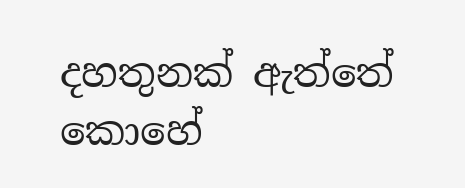දහතුනක් ඇත්තේ කොහේ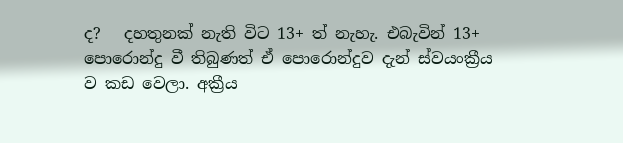ද?   දහතුනක් නැති විට 13+ ත් නැහැ. එබැවින් 13+ පොරොන්දු වී තිබුණත් ඒ පොරොන්දුව දැන් ස්වයංක්‍රීය ව කඩ වෙලා. අක්‍රීය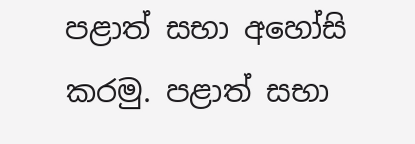පළාත් සභා අහෝසි කරමු. පළාත් සභා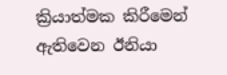ක්‍රියාත්මක කිරීමෙන් ඇතිවෙන ඊනියා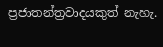ප්‍රජාතන්ත්‍රවාදයකුත් නැහැ.